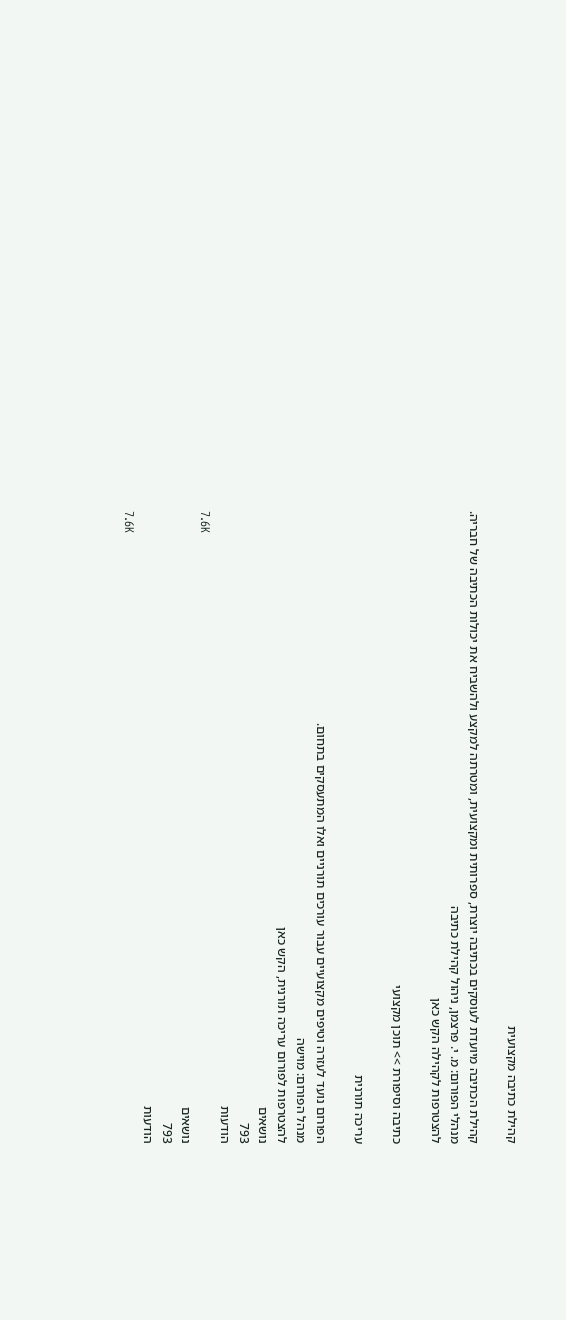קהילת כתיבה מקצועית

קהילת הכתיבה מיועדת לעוסקים בכתיבה יוצרת, ספרותית ומקצועית, ומטרתה למקצע ולהשביח את יכולות הכתיבה של חבריה.
מנהלי הפורום: מ. י. פרצמן, ניהול קהילת כתיבה
להצטרפות לקהילה הקש כאן

כתיבה וסיפורת >> תוכן מקצועי

עריכה תורנית

הפורום נועד לעזרה וטיפים מקצועיים עבור עורכים תורניים ואלו המתעסקים בתחום.
מנהל הפורום: מוישה
להצטרפות לפורום עריכה תורנית, הקש כאן
נושאים
793
הודעות
7.6K
נושאים
793
הודעות
7.6K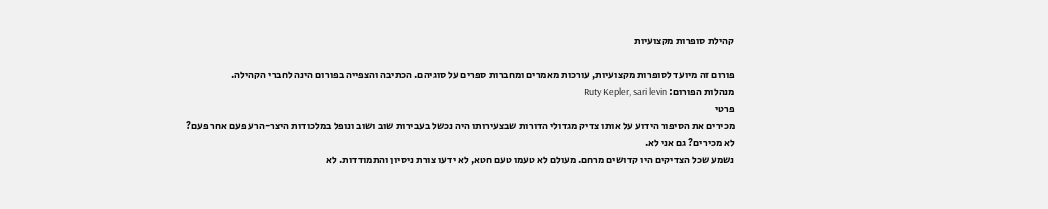קהילת סופרות מקצועיות

פורום זה מיועד לסופרות מקצועיות, עורכות מאמרים ומחברות ספרים על סוגיהם. הכתיבה והצפייה בפורום הינה לחברי הקהילה.
מנהלות הפורום: Ruty Kepler, sari levin
פרטי
מכירים את הסיפור הידוע על אותו צדיק מגדולי הדורות שבצעירותו היה נכשל בעבירות שוב ושוב ונופל במלכודות היצר-הרע פעם אחר פעם?
לא מכירים? גם אני לא.
נשמע שכל הצדיקים היו קדושים מרחם. מעולם לא טעמו טעם חטא, לא ידעו צורת ניסיון והתמודדות. לא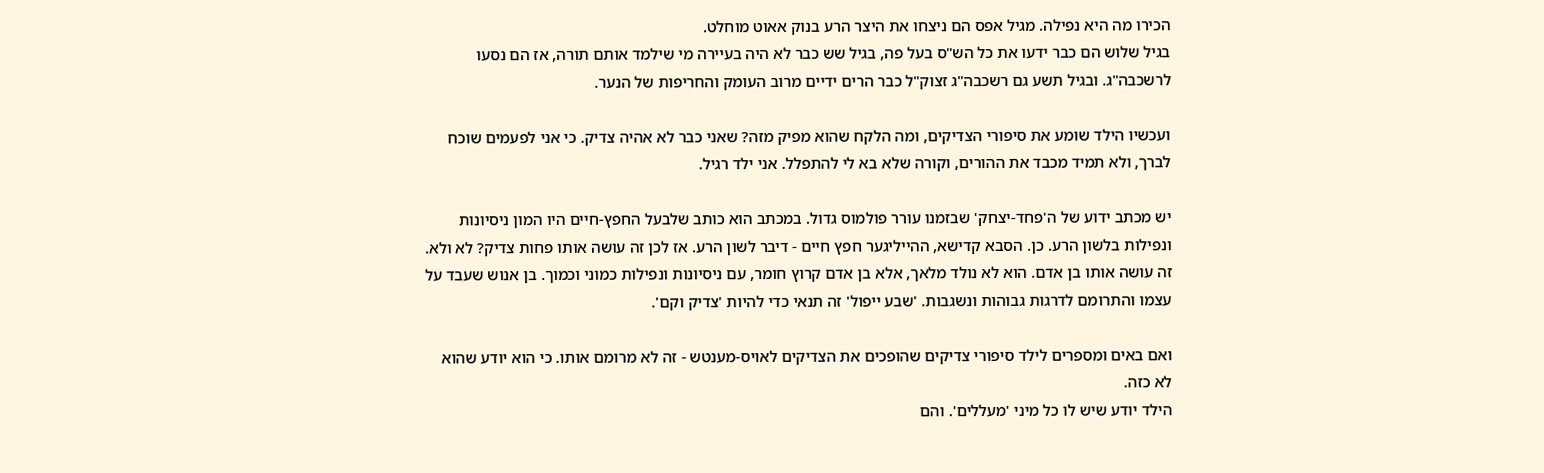הכירו מה היא נפילה. מגיל אפס הם ניצחו את היצר הרע בנוק אאוט מוחלט.
בגיל שלוש הם כבר ידעו את כל הש"ס בעל פה, בגיל שש כבר לא היה בעיירה מי שילמד אותם תורה, אז הם נסעו לרשכבה"ג. ובגיל תשע גם רשכבה"ג זצוק"ל כבר הרים ידיים מרוב העומק והחריפות של הנער.

ועכשיו הילד שומע את סיפורי הצדיקים, ומה הלקח שהוא מפיק מזה? שאני כבר לא אהיה צדיק. כי אני לפעמים שוכח לברך, ולא תמיד מכבד את ההורים, וקורה שלא בא לי להתפלל. אני ילד רגיל.

יש מכתב ידוע של ה'פחד-יצחק' שבזמנו עורר פולמוס גדול. במכתב הוא כותב שלבעל החפץ-חיים היו המון ניסיונות ונפילות בלשון הרע. כן. הסבא קדישא, ההייליגער חפץ חיים - דיבר לשון הרע. אז לכן זה עושה אותו פחות צדיק? לא ולא. זה עושה אותו בן אדם. הוא לא נולד מלאך, אלא בן אדם קרוץ חומר, עם ניסיונות ונפילות כמוני וכמוך. בן אנוש שעבד על עצמו והתרומם לדרגות גבוהות ונשגבות. 'שבע ייפול' זה תנאי כדי להיות 'צדיק וקם'.

ואם באים ומספרים לילד סיפורי צדיקים שהופכים את הצדיקים לאויס-מענטש - זה לא מרומם אותו. כי הוא יודע שהוא לא כזה.
הילד יודע שיש לו כל מיני 'מעללים'. והם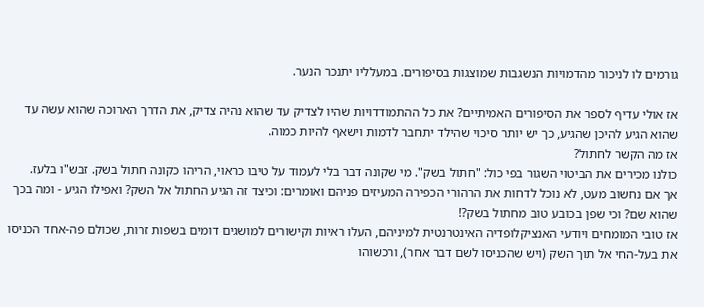גורמים לו לניכור מהדמויות הנשגבות שמוצגות בסיפורים. במעלליו יתנכר הנער.

אז אולי עדיף לספר את הסיפורים האמיתיים? את כל ההתמודדויות שהיו לצדיק עד שהוא נהיה צדיק, את הדרך הארוכה שהוא עשה עד שהוא הגיע להיכן שהגיע, כך יש יותר סיכוי שהילד יתחבר לדמות וישאף להיות כמוה.
אז מה הקשר לחתול?
כולנו מכירים את הביטוי השגור בפי כול: "חתול בשק". מי שקונה דבר בלי לעמוד על טיבו כראוי, הריהו כקונה חתול בשק. זבש"ו בלעז.
אך אם נחשוב מעט, לא נוכל לדחות את הרהורי הכפירה המעיזים פניהם ואומרים: וכיצד זה הגיע החתול אל השק? ואפילו הגיע - ומה בכך שהוא שם? וכי שפן בכובע טוב מחתול בשק?!
אז טובי המומחים ויודעי האנציקלופדיה האינטרנטית למיניהם, העלו ראיות וקישורים למושגים דומים בשפות זרות, שכולם פה-אחד הכניסו את בעל-החי אל תוך השק (ויש שהכניסו לשם דבר אחר), ורכשוהו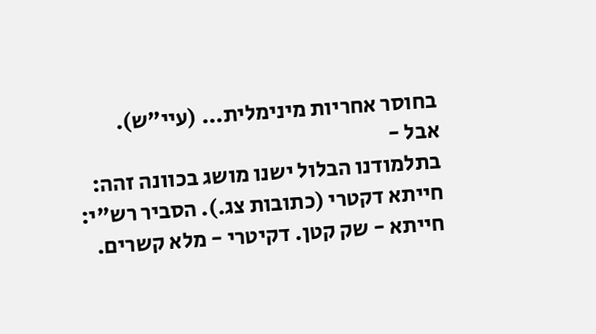בחוסר אחריות מינימלית... (עיי"ש).
אבל -
בתלמודנו הבלול ישנו מושג בכוונה זהה: חייתא דקטרי (כתובות צג.). הסביר רש"י: חייתא - שק קטן. דקיטרי - מלא קשרים.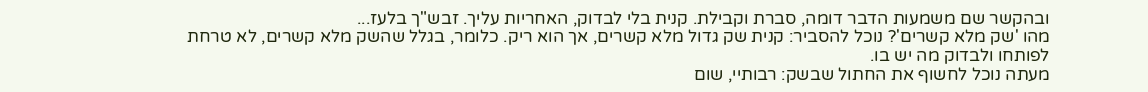ובהקשר שם משמעות הדבר דומה, סברת וקבילת. קנית בלי לבדוק, האחריות עליך. זבש"ך בלעז...
מהו 'שק מלא קשרים'? נוכל להסביר: קנית שק גדול מלא קשרים, אך הוא ריק. כלומר, בגלל שהשק מלא קשרים, לא טרחת לפותחו ולבדוק מה יש בו.
מעתה נוכל לחשוף את החתול שבשק: רבותיי, שום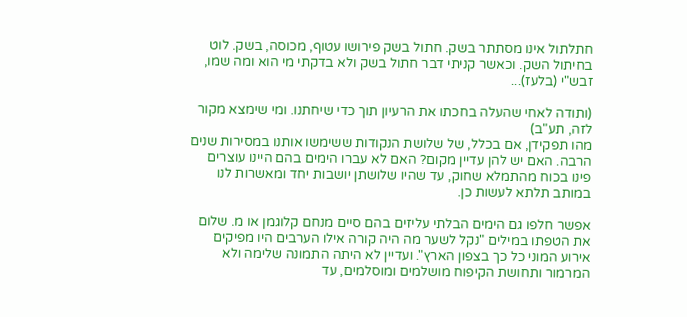חתלתול אינו מסתתר בשק. חתול בשק פירושו עטוף, מכוסה, בשק. לוט בחיתול השק. וכאשר קניתי דבר חתול בשק ולא בדקתי מי הוא ומה שמו, זבש"י (בלעז)...

(ותודה לאחי שהעלה בחכתו את הרעיון תוך כדי שיחתנו. ומי שימצא מקור לזה, תע"ב)
מהו תפקידן, אם בכלל, של שלושת הנקודות ששימשו אותנו במסירות שנים הרבה. האם יש להן עדיין מקום? האם לא עברו הימים בהם היינו עוצרים פינו בכוח מהתמלא שחוק, עד שהיו שלושתן יושבות יחד ומאשרות לנו במותב תלתא לעשות כן.

אפשר חלפו גם הימים הבלתי עליזים בהם סיים מנחם קלוגמן או מ. שלום את הטפתו במילים "נקל לשער מה היה קורה אילו הערבים היו מפיקים אירוע המוני כל כך בצפון הארץ". ועדיין לא היתה התמונה שלימה ולא המרמור ותחושת הקיפוח מושלמים ומוסלמים, עד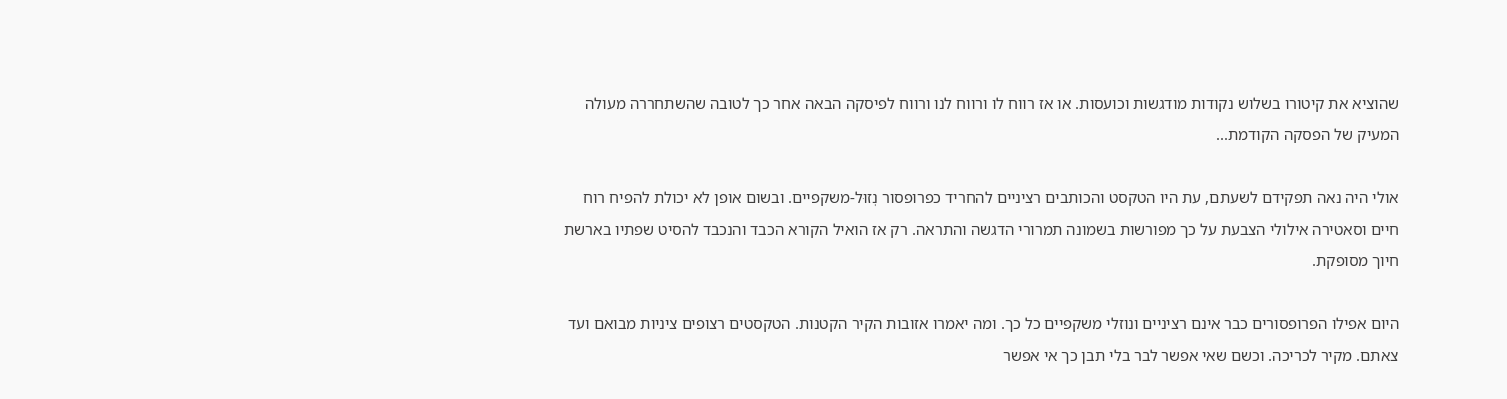שהוציא את קיטורו בשלוש נקודות מודגשות וכועסות. או אז רווח לו ורווח לנו ורווח לפיסקה הבאה אחר כך לטובה שהשתחררה מעולה המעיק של הפסקה הקודמת...

אולי היה נאה תפקידם לשעתם, עת היו הטקסט והכותבים רציניים להחריד כפרופסור נְזוּל-משקפיים. ובשום אופן לא יכולת להפיח רוח חיים וסאטירה אילולי הצבעת על כך מפורשות בשמונה תמרורי הדגשה והתראה. רק אז הואיל הקורא הכבד והנכבד להסיט שפתיו בארשת חיוך מסופקת.

היום אפילו הפרופסורים כבר אינם רציניים ונוזלי משקפיים כל כך. ומה יאמרו אזובות הקיר הקטנות. הטקסטים רצופים ציניות מבואם ועד צאתם. מקיר לכריכה. וכשם שאי אפשר לבר בלי תבן כך אי אפשר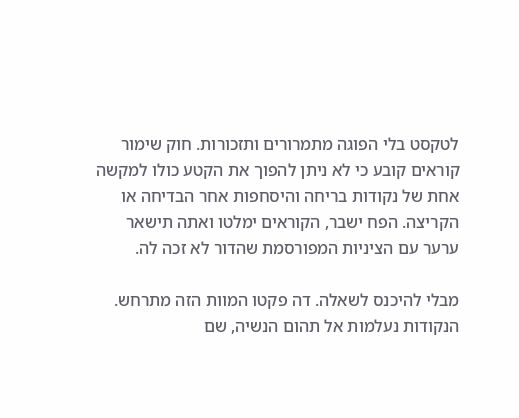לטקסט בלי הפוגה מתמרורים ותזכורות. חוק שימור קוראים קובע כי לא ניתן להפוך את הקטע כולו למקשה אחת של נקודות בריחה והיסחפות אחר הבדיחה או הקריצה. הפח ישבר, הקוראים ימלטו ואתה תישאר ערער עם הציניות המפורסמת שהדור לא זכה לה.

מבלי להיכנס לשאלה. דה פקטו המוות הזה מתרחש. הנקודות נעלמות אל תהום הנשיה, שם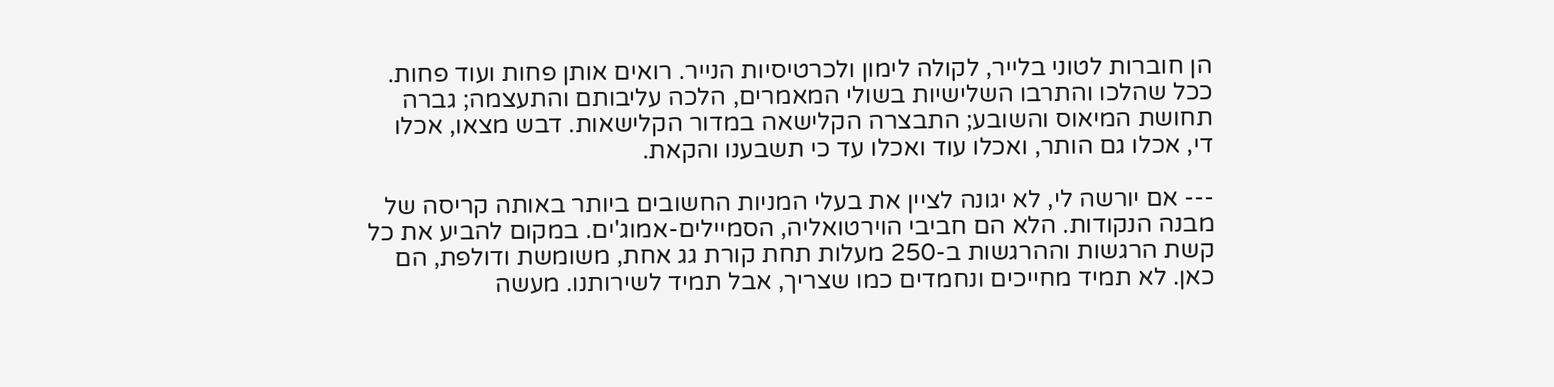הן חוברות לטוני בלייר, לקולה לימון ולכרטיסיות הנייר. רואים אותן פחות ועוד פחות. ככל שהלכו והתרבו השלישיות בשולי המאמרים, הלכה עליבותם והתעצמה; גברה תחושת המיאוס והשובע; התבצרה הקלישאה במדור הקלישאות. דבש מצאו, אכלו די, אכלו גם הותר, ואכלו עוד ואכלו עד כי תשבענו והקאת.

--- אם יורשה לי, לא יגונה לציין את בעלי המניות החשובים ביותר באותה קריסה של מבנה הנקודות. הלא הם חביבי הוירטואליה, הסמיילים-אמוג'ים. במקום להביע את כל קשת הרגשות וההרגשות ב-250 מעלות תחת קורת גג אחת, משומשת ודולפת, הם כאן. לא תמיד מחייכים ונחמדים כמו שצריך, אבל תמיד לשירותנו. מעשה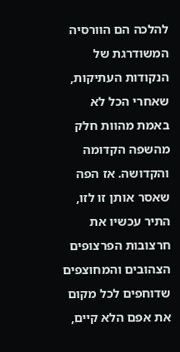להלכה הם הוורסיה המשודרגת של הנקודות העתיקות, שאחרי הכל לא באמת מהוות חלק מהשפה הקדומה והקדושה. אז הפה שאסר אותן זו לזו, התיר עכשיו את חרצובות הפרצופים הצהובים והמחוצפים שדוחפים לכל מקום את אפם הלא קיים,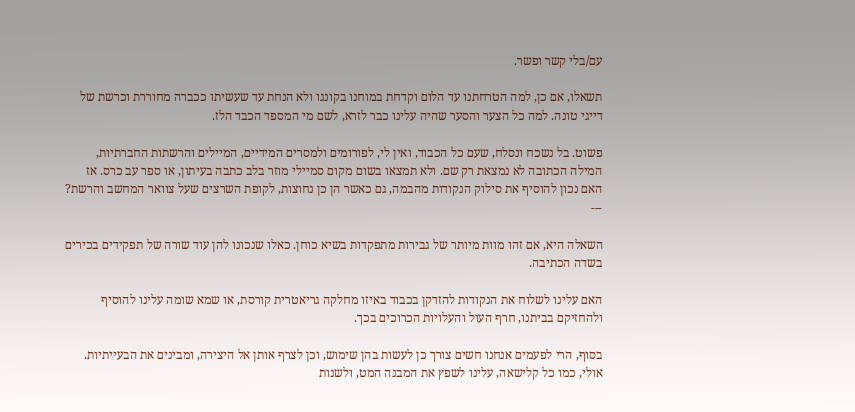עם/בלי קשר ופשר.

תשאלו, אם כן, למה הטרחתנו עד הלום וקדחת במוחנו בקונגו ולא הנחת עד שעשיתו ככברה מחוררת וכרשת של דייגי טונה. למה כל הצער והסער שהיה עלינו כבר לזרא, לשם מי המספד הכבד הלז.

פשוט. בל נשכח ונסלח, שעם כל הכבוד, ואין לי, לפורומים ולמסרים המידיים, המיילים והרשתות החברתיות, המילה הכתובה לא נמצאת רק שם. ולא תמצאו בשום מקום סמיילי מוזר בלב כתבה בעיתון, או ספר עב כרס. אז האם נכון להוסיף את סילוק הנקודות מהבמה, גם כאשר הן כן נחוצות, לקופת השרצים שעל צוואר המחשב והרשת? ---

השאלה היא, אם זהו מוות מיותר של גבירות מתפקדות בשיא כוחן. כאלו שנכונו להן עוד שורה של תפקידים בכירים בשדה הכתיבה.

האם עלינו לשלוח את הנקודות להזדקן בכבוד באיזו מחלקה גריאטרית קורסת, או שמא שומה עלינו להוסיף ולהחזיקם בביתנו, חרף העול והעלויות הכרוכים בכך.

בסוף, הרי לפעמים אנחנו חשים צורך כן לעשות בהן שימוש, וכן לצרף אותן אל היצירה, ומבינים את הבעייתיות. אולי, כמו כל קלישאה, עלינו לשפץ את המבנה המט, ולשנות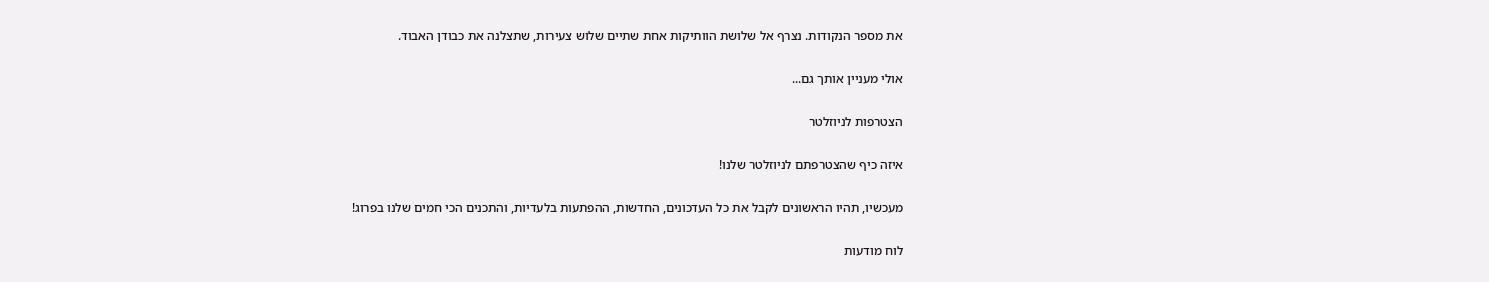את מספר הנקודות. נצרף אל שלושת הוותיקות אחת שתיים שלוש צעירות, שתצלנה את כבודן האבוד.

אולי מעניין אותך גם...

הצטרפות לניוזלטר

איזה כיף שהצטרפתם לניוזלטר שלנו!

מעכשיו, תהיו הראשונים לקבל את כל העדכונים, החדשות, ההפתעות בלעדיות, והתכנים הכי חמים שלנו בפרוג!

לוח מודעות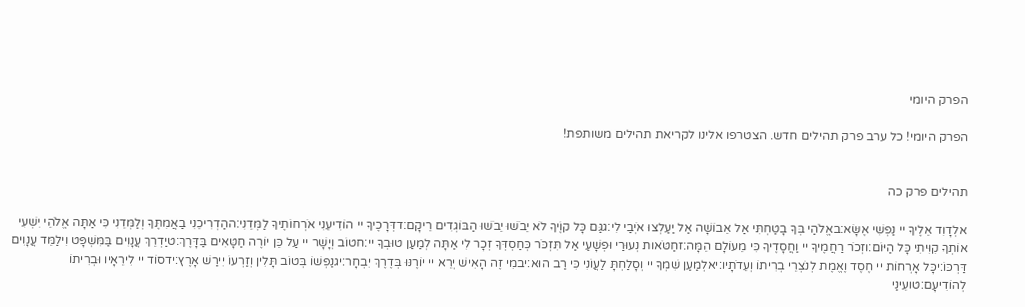הפרק היומי

הפרק היומי! כל ערב פרק תהילים חדש. הצטרפו אלינו לקריאת תהילים משותפת!


תהילים פרק כה

אלְדָוִד אֵלֶיךָ יי נַפְשִׁי אֶשָּׂא:באֱלֹהַי בְּךָ בָטַחְתִּי אַל אֵבוֹשָׁה אַל יַעַלְצוּ אֹיְבַי לִי:גגַּם כָּל קוֶֹיךָ לֹא יֵבֹשׁוּ יֵבֹשׁוּ הַבּוֹגְדִים רֵיקָם:דדְּרָכֶיךָ יי הוֹדִיעֵנִי אֹרְחוֹתֶיךָ לַמְּדֵנִי:ההַדְרִיכֵנִי בַאֲמִתֶּךָ וְלַמְּדֵנִי כִּי אַתָּה אֱלֹהֵי יִשְׁעִי אוֹתְךָ קִוִּיתִי כָּל הַיּוֹם:וזְכֹר רַחֲמֶיךָ יי וַחֲסָדֶיךָ כִּי מֵעוֹלָם הֵמָּה:זחַטֹּאות נְעוּרַי וּפְשָׁעַי אַל תִּזְכֹּר כְּחַסְדְּךָ זְכָר לִי אַתָּה לְמַעַן טוּבְךָ יי:חטוֹב וְיָשָׁר יי עַל כֵּן יוֹרֶה חַטָּאִים בַּדָּרֶךְ:טיַדְרֵךְ עֲנָוִים בַּמִּשְׁפָּט וִילַמֵּד עֲנָוִים דַּרְכּוֹ:יכָּל אָרְחוֹת יי חֶסֶד וֶאֱמֶת לְנֹצְרֵי בְרִיתוֹ וְעֵדֹתָיו:יאלְמַעַן שִׁמְךָ יי וְסָלַחְתָּ לַעֲוֹנִי כִּי רַב הוּא:יבמִי זֶה הָאִישׁ יְרֵא יי יוֹרֶנּוּ בְּדֶרֶךְ יִבְחָר:יגנַפְשׁוֹ בְּטוֹב תָּלִין וְזַרְעוֹ יִירַשׁ אָרֶץ:ידסוֹד יי לִירֵאָיו וּבְרִיתוֹ לְהוֹדִיעָם:טועֵינַי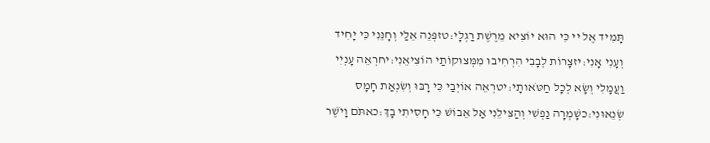תָּמִיד אֶל יי כִּי הוּא יוֹצִיא מֵרֶשֶׁת רַגְלָי:טזפְּנֵה אֵלַי וְחָנֵּנִי כִּי יָחִיד וְעָנִי אָנִי:יזצָרוֹת לְבָבִי הִרְחִיבוּ מִמְּצוּקוֹתַי הוֹצִיאֵנִי:יחרְאֵה עָנְיִי וַעֲמָלִי וְשָׂא לְכָל חַטֹּאותָי:יטרְאֵה אוֹיְבַי כִּי רָבּוּ וְשִׂנְאַת חָמָס שְׂנֵאוּנִי:כשָׁמְרָה נַפְשִׁי וְהַצִּילֵנִי אַל אֵבוֹשׁ כִּי חָסִיתִי בָךְ:כאתֹּם וָיֹשֶׁר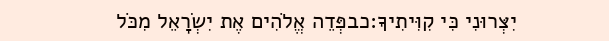יִצְּרוּנִי כִּי קִוִּיתִיךָ:כבפְּדֵה אֱלֹהִים אֶת יִשְׂרָאֵל מִכֹּל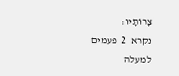צָרוֹתָיו:
נקרא  2  פעמים
למעלה